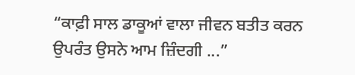“ਕਾਫ਼ੀ ਸਾਲ ਡਾਕੂਆਂ ਵਾਲਾ ਜੀਵਨ ਬਤੀਤ ਕਰਨ ਉਪਰੰਤ ਉਸਨੇ ਆਮ ਜ਼ਿੰਦਗੀ ...”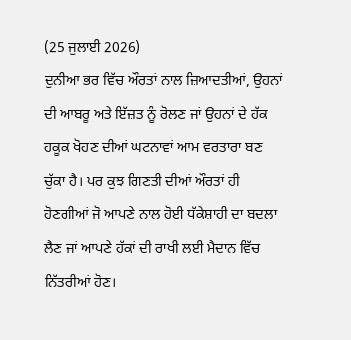(25 ਜੁਲਾਈ 2026)
ਦੁਨੀਆ ਭਰ ਵਿੱਚ ਔਰਤਾਂ ਨਾਲ ਜ਼ਿਆਦਤੀਆਂ, ਉਹਨਾਂ ਦੀ ਆਬਰੂ ਅਤੇ ਇੱਜ਼ਤ ਨੂੰ ਰੋਲਣ ਜਾਂ ਉਹਨਾਂ ਦੇ ਹੱਕ ਹਕੂਕ ਖੋਹਣ ਦੀਆਂ ਘਟਨਾਵਾਂ ਆਮ ਵਰਤਾਰਾ ਬਣ ਚੁੱਕਾ ਹੈ। ਪਰ ਕੁਝ ਗਿਣਤੀ ਦੀਆਂ ਔਰਤਾਂ ਹੀ ਹੋਣਗੀਆਂ ਜੋ ਆਪਣੇ ਨਾਲ ਹੋਈ ਧੱਕੇਸ਼ਾਹੀ ਦਾ ਬਦਲਾ ਲੈਣ ਜਾਂ ਆਪਣੇ ਹੱਕਾਂ ਦੀ ਰਾਖੀ ਲਈ ਮੈਦਾਨ ਵਿੱਚ ਨਿੱਤਰੀਆਂ ਹੋਣ।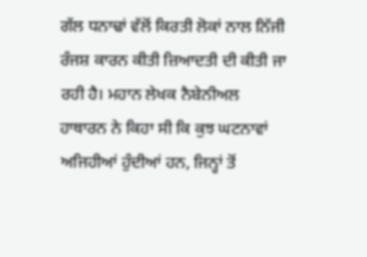ਗੱਲ ਧਨਾਢਾਂ ਵੱਲੋਂ ਕਿਰਤੀ ਲੋਕਾਂ ਨਾਲ ਨਿੱਜੀ ਰੰਜਸ਼ ਕਾਰਨ ਕੀਤੀ ਜ਼ਿਆਦਤੀ ਦੀ ਕੀਤੀ ਜਾ ਰਹੀ ਹੈ। ਮਹਾਨ ਲੇਖਕ ਨੈਬੇਨੀਅਲ ਹਾਥਾਰਨ ਨੇ ਕਿਹਾ ਸੀ ਕਿ ਕੁਝ ਘਟਨਾਵਾਂ ਅਜਿਹੀਆਂ ਹੁੰਦੀਆਂ ਹਨ, ਜਿਨ੍ਹਾਂ ਤੋਂ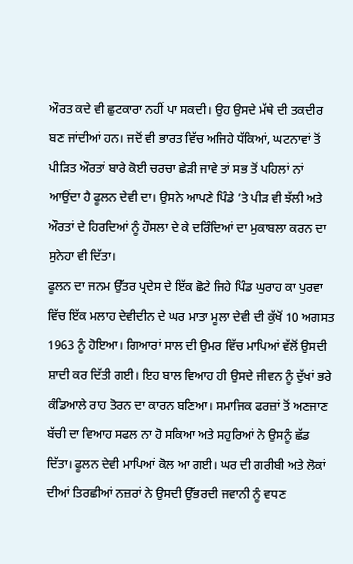ਔਰਤ ਕਦੇ ਵੀ ਛੁਟਕਾਰਾ ਨਹੀਂ ਪਾ ਸਕਦੀ। ਉਹ ਉਸਦੇ ਮੱਥੇ ਦੀ ਤਕਦੀਰ ਬਣ ਜਾਂਦੀਆਂ ਹਨ। ਜਦੋਂ ਵੀ ਭਾਰਤ ਵਿੱਚ ਅਜਿਹੇ ਧੱਕਿਆਂ, ਘਟਨਾਵਾਂ ਤੋਂ ਪੀੜਿਤ ਔਰਤਾਂ ਬਾਰੇ ਕੋਈ ਚਰਚਾ ਛੇੜੀ ਜਾਵੇ ਤਾਂ ਸਭ ਤੋਂ ਪਹਿਲਾਂ ਨਾਂ ਆਉਂਦਾ ਹੈ ਫੂਲਨ ਦੇਵੀ ਦਾ। ਉਸਨੇ ਆਪਣੇ ਪਿੰਡੇ ’ਤੇ ਪੀੜ ਵੀ ਝੱਲੀ ਅਤੇ ਔਰਤਾਂ ਦੇ ਹਿਰਦਿਆਂ ਨੂੰ ਹੌਸਲਾ ਦੇ ਕੇ ਦਰਿੰਦਿਆਂ ਦਾ ਮੁਕਾਬਲਾ ਕਰਨ ਦਾ ਸੁਨੇਹਾ ਵੀ ਦਿੱਤਾ।
ਫੂਲਨ ਦਾ ਜਨਮ ਉੱਤਰ ਪ੍ਰਦੇਸ ਦੇ ਇੱਕ ਛੋਟੇ ਜਿਹੇ ਪਿੰਡ ਘੁਰਾਹ ਕਾ ਪੁਰਵਾ ਵਿੱਚ ਇੱਕ ਮਲਾਹ ਦੇਵੀਦੀਨ ਦੇ ਘਰ ਮਾਤਾ ਮੂਲਾ ਦੇਵੀ ਦੀ ਕੁੱਖੋਂ 10 ਅਗਸਤ 1963 ਨੂੰ ਹੋਇਆ। ਗਿਆਰਾਂ ਸਾਲ ਦੀ ਉਮਰ ਵਿੱਚ ਮਾਪਿਆਂ ਵੱਲੋਂ ਉਸਦੀ ਸ਼ਾਦੀ ਕਰ ਦਿੱਤੀ ਗਈ। ਇਹ ਬਾਲ ਵਿਆਹ ਹੀ ਉਸਦੇ ਜੀਵਨ ਨੂੰ ਦੁੱਖਾਂ ਭਰੇ ਕੰਡਿਆਲੇ ਰਾਹ ਤੋਰਨ ਦਾ ਕਾਰਨ ਬਣਿਆ। ਸਮਾਜਿਕ ਫਰਜ਼ਾਂ ਤੋਂ ਅਣਜਾਣ ਬੱਚੀ ਦਾ ਵਿਆਹ ਸਫਲ ਨਾ ਹੋ ਸਕਿਆ ਅਤੇ ਸਹੁਰਿਆਂ ਨੇ ਉਸਨੂੰ ਛੱਡ ਦਿੱਤਾ। ਫੂਲਨ ਦੇਵੀ ਮਾਪਿਆਂ ਕੋਲ ਆ ਗਈ। ਘਰ ਦੀ ਗਰੀਬੀ ਅਤੇ ਲੋਕਾਂ ਦੀਆਂ ਤਿਰਛੀਆਂ ਨਜ਼ਰਾਂ ਨੇ ਉਸਦੀ ਉੱਭਰਦੀ ਜਵਾਨੀ ਨੂੰ ਵਧਣ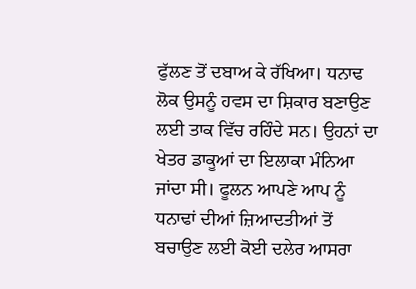ਫੁੱਲਣ ਤੋਂ ਦਬਾਅ ਕੇ ਰੱਖਿਆ। ਧਨਾਢ ਲੋਕ ਉਸਨੂੰ ਹਵਸ ਦਾ ਸ਼ਿਕਾਰ ਬਣਾਉਣ ਲਈ ਤਾਕ ਵਿੱਚ ਰਹਿੰਦੇ ਸਨ। ਉਹਨਾਂ ਦਾ ਖੇਤਰ ਡਾਕੂਆਂ ਦਾ ਇਲਾਕਾ ਮੰਨਿਆ ਜਾਂਦਾ ਸੀ। ਫੂਲਨ ਆਪਣੇ ਆਪ ਨੂੰ ਧਨਾਢਾਂ ਦੀਆਂ ਜ਼ਿਆਦਤੀਆਂ ਤੋਂ ਬਚਾਉਣ ਲਈ ਕੋਈ ਦਲੇਰ ਆਸਰਾ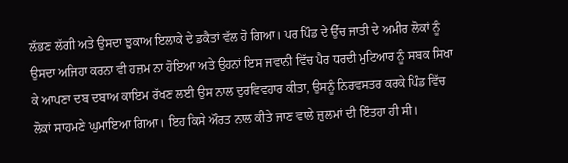ਲੱਭਣ ਲੱਗੀ ਅਤੇ ਉਸਦਾ ਝੁਕਾਅ ਇਲਾਕੇ ਦੇ ਡਕੈਤਾਂ ਵੱਲ ਹੋ ਗਿਆ। ਪਰ ਪਿੰਡ ਦੇ ਉੱਚ ਜਾਤੀ ਦੇ ਅਮੀਰ ਲੋਕਾਂ ਨੂੰ ਉਸਦਾ ਅਜਿਹਾ ਕਰਨਾ ਵੀ ਹਜ਼ਮ ਨਾ ਹੋਇਆ ਅਤੇ ਉਹਨਾਂ ਇਸ ਜਵਾਨੀ ਵਿੱਚ ਪੈਰ ਧਰਦੀ ਮੁਟਿਆਰ ਨੂੰ ਸਬਕ ਸਿਖਾ ਕੇ ਆਪਣਾ ਦਬ ਦਬਾਅ ਕਾਇਮ ਰੱਖਣ ਲਈ ਉਸ ਨਾਲ ਦੁਰਵਿਵਹਾਰ ਕੀਤਾ, ਉਸਨੂੰ ਨਿਰਵਸਤਰ ਕਰਕੇ ਪਿੰਡ ਵਿੱਚ ਲੋਕਾਂ ਸਾਹਮਣੇ ਘੁਮਾਇਆ ਗਿਆ। ਇਹ ਕਿਸੇ ਔਰਤ ਨਾਲ ਕੀਤੇ ਜਾਣ ਵਾਲੇ ਜ਼ੁਲਮਾਂ ਦੀ ਇੰਤਹਾ ਹੀ ਸੀ।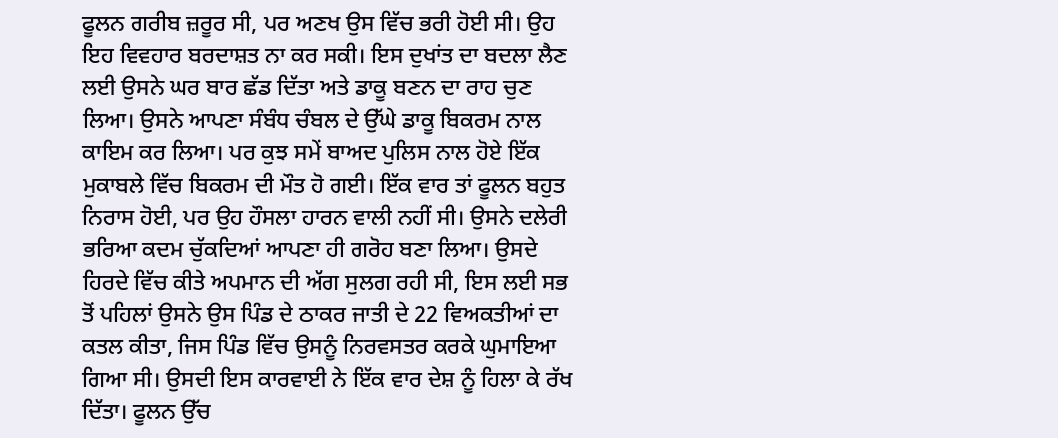ਫੂਲਨ ਗਰੀਬ ਜ਼ਰੂਰ ਸੀ, ਪਰ ਅਣਖ ਉਸ ਵਿੱਚ ਭਰੀ ਹੋਈ ਸੀ। ਉਹ ਇਹ ਵਿਵਹਾਰ ਬਰਦਾਸ਼ਤ ਨਾ ਕਰ ਸਕੀ। ਇਸ ਦੁਖਾਂਤ ਦਾ ਬਦਲਾ ਲੈਣ ਲਈ ਉਸਨੇ ਘਰ ਬਾਰ ਛੱਡ ਦਿੱਤਾ ਅਤੇ ਡਾਕੂ ਬਣਨ ਦਾ ਰਾਹ ਚੁਣ ਲਿਆ। ਉਸਨੇ ਆਪਣਾ ਸੰਬੰਧ ਚੰਬਲ ਦੇ ਉੱਘੇ ਡਾਕੂ ਬਿਕਰਮ ਨਾਲ ਕਾਇਮ ਕਰ ਲਿਆ। ਪਰ ਕੁਝ ਸਮੇਂ ਬਾਅਦ ਪੁਲਿਸ ਨਾਲ ਹੋਏ ਇੱਕ ਮੁਕਾਬਲੇ ਵਿੱਚ ਬਿਕਰਮ ਦੀ ਮੌਤ ਹੋ ਗਈ। ਇੱਕ ਵਾਰ ਤਾਂ ਫੂਲਨ ਬਹੁਤ ਨਿਰਾਸ ਹੋਈ, ਪਰ ਉਹ ਹੌਸਲਾ ਹਾਰਨ ਵਾਲੀ ਨਹੀਂ ਸੀ। ਉਸਨੇ ਦਲੇਰੀ ਭਰਿਆ ਕਦਮ ਚੁੱਕਦਿਆਂ ਆਪਣਾ ਹੀ ਗਰੋਹ ਬਣਾ ਲਿਆ। ਉਸਦੇ ਹਿਰਦੇ ਵਿੱਚ ਕੀਤੇ ਅਪਮਾਨ ਦੀ ਅੱਗ ਸੁਲਗ ਰਹੀ ਸੀ, ਇਸ ਲਈ ਸਭ ਤੋਂ ਪਹਿਲਾਂ ਉਸਨੇ ਉਸ ਪਿੰਡ ਦੇ ਠਾਕਰ ਜਾਤੀ ਦੇ 22 ਵਿਅਕਤੀਆਂ ਦਾ ਕਤਲ ਕੀਤਾ, ਜਿਸ ਪਿੰਡ ਵਿੱਚ ਉਸਨੂੰ ਨਿਰਵਸਤਰ ਕਰਕੇ ਘੁਮਾਇਆ ਗਿਆ ਸੀ। ਉਸਦੀ ਇਸ ਕਾਰਵਾਈ ਨੇ ਇੱਕ ਵਾਰ ਦੇਸ਼ ਨੂੰ ਹਿਲਾ ਕੇ ਰੱਖ ਦਿੱਤਾ। ਫੂਲਨ ਉੱਚ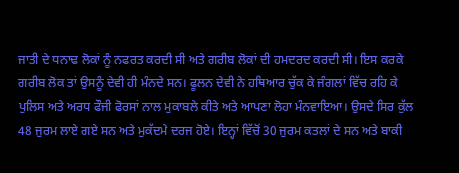ਜਾਤੀ ਦੇ ਧਨਾਢ ਲੋਕਾਂ ਨੂੰ ਨਫਰਤ ਕਰਦੀ ਸੀ ਅਤੇ ਗਰੀਬ ਲੋਕਾਂ ਦੀ ਹਮਦਰਦ ਕਰਦੀ ਸੀ। ਇਸ ਕਰਕੇ ਗਰੀਬ ਲੋਕ ਤਾਂ ਉਸਨੂੰ ਦੇਵੀ ਹੀ ਮੰਨਦੇ ਸਨ। ਫੂਲਨ ਦੇਵੀ ਨੇ ਹਥਿਆਰ ਚੁੱਕ ਕੇ ਜੰਗਲਾਂ ਵਿੱਚ ਰਹਿ ਕੇ ਪੁਲਿਸ ਅਤੇ ਅਰਧ ਫੌਜੀ ਫੋਰਸਾਂ ਨਾਲ ਮੁਕਾਬਲੇ ਕੀਤੇ ਅਤੇ ਆਪਣਾ ਲੋਹਾ ਮੰਨਵਾਇਆ। ਉਸਦੇ ਸਿਰ ਕੁੱਲ 48 ਜੁਰਮ ਲਾਏ ਗਏ ਸਨ ਅਤੇ ਮੁਕੱਦਮੇ ਦਰਜ ਹੋਏ। ਇਨ੍ਹਾਂ ਵਿੱਚੋਂ 30 ਜੁਰਮ ਕਤਲਾਂ ਦੇ ਸਨ ਅਤੇ ਬਾਕੀ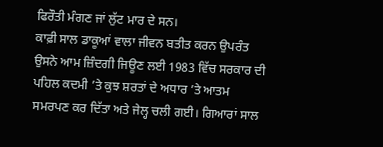ਫਿਰੌਤੀ ਮੰਗਣ ਜਾਂ ਲੁੱਟ ਮਾਰ ਦੇ ਸਨ।
ਕਾਫ਼ੀ ਸਾਲ ਡਾਕੂਆਂ ਵਾਲਾ ਜੀਵਨ ਬਤੀਤ ਕਰਨ ਉਪਰੰਤ ਉਸਨੇ ਆਮ ਜ਼ਿੰਦਗੀ ਜਿਊਣ ਲਈ 1983 ਵਿੱਚ ਸਰਕਾਰ ਦੀ ਪਹਿਲ ਕਦਮੀ ’ਤੇ ਕੁਝ ਸ਼ਰਤਾਂ ਦੇ ਅਧਾਰ ’ਤੇ ਆਤਮ ਸਮਰਪਣ ਕਰ ਦਿੱਤਾ ਅਤੇ ਜੇਲ੍ਹ ਚਲੀ ਗਈ। ਗਿਆਰਾਂ ਸਾਲ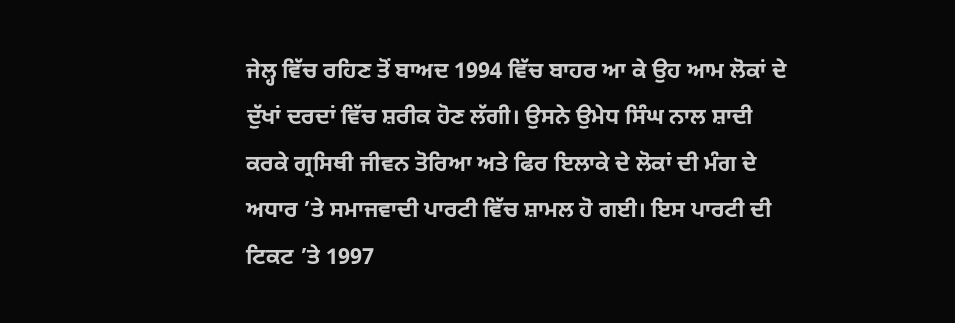ਜੇਲ੍ਹ ਵਿੱਚ ਰਹਿਣ ਤੋਂ ਬਾਅਦ 1994 ਵਿੱਚ ਬਾਹਰ ਆ ਕੇ ਉਹ ਆਮ ਲੋਕਾਂ ਦੇ ਦੁੱਖਾਂ ਦਰਦਾਂ ਵਿੱਚ ਸ਼ਰੀਕ ਹੋਣ ਲੱਗੀ। ਉਸਨੇ ਉਮੇਧ ਸਿੰਘ ਨਾਲ ਸ਼ਾਦੀ ਕਰਕੇ ਗ੍ਰਸਿਥੀ ਜੀਵਨ ਤੋਰਿਆ ਅਤੇ ਫਿਰ ਇਲਾਕੇ ਦੇ ਲੋਕਾਂ ਦੀ ਮੰਗ ਦੇ ਅਧਾਰ ’ਤੇ ਸਮਾਜਵਾਦੀ ਪਾਰਟੀ ਵਿੱਚ ਸ਼ਾਮਲ ਹੋ ਗਈ। ਇਸ ਪਾਰਟੀ ਦੀ ਟਿਕਟ ’ਤੇ 1997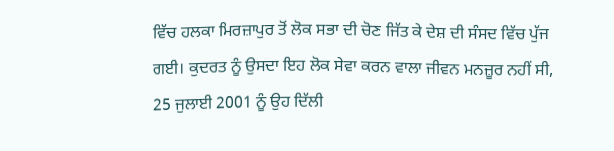ਵਿੱਚ ਹਲਕਾ ਮਿਰਜ਼ਾਪੁਰ ਤੋਂ ਲੋਕ ਸਭਾ ਦੀ ਚੋਣ ਜਿੱਤ ਕੇ ਦੇਸ਼ ਦੀ ਸੰਸਦ ਵਿੱਚ ਪੁੱਜ ਗਈ। ਕੁਦਰਤ ਨੂੰ ਉਸਦਾ ਇਹ ਲੋਕ ਸੇਵਾ ਕਰਨ ਵਾਲਾ ਜੀਵਨ ਮਨਜ਼ੂਰ ਨਹੀਂ ਸੀ, 25 ਜੁਲਾਈ 2001 ਨੂੰ ਉਹ ਦਿੱਲੀ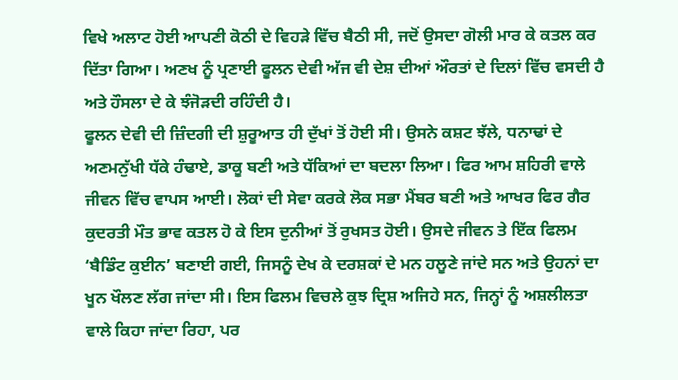ਵਿਖੇ ਅਲਾਟ ਹੋਈ ਆਪਣੀ ਕੋਠੀ ਦੇ ਵਿਹੜੇ ਵਿੱਚ ਬੈਠੀ ਸੀ, ਜਦੋਂ ਉਸਦਾ ਗੋਲੀ ਮਾਰ ਕੇ ਕਤਲ ਕਰ ਦਿੱਤਾ ਗਿਆ। ਅਣਖ ਨੂੰ ਪ੍ਰਣਾਈ ਫੂਲਨ ਦੇਵੀ ਅੱਜ ਵੀ ਦੇਸ਼ ਦੀਆਂ ਔਰਤਾਂ ਦੇ ਦਿਲਾਂ ਵਿੱਚ ਵਸਦੀ ਹੈ ਅਤੇ ਹੌਸਲਾ ਦੇ ਕੇ ਝੰਜੋੜਦੀ ਰਹਿੰਦੀ ਹੈ।
ਫੂਲਨ ਦੇਵੀ ਦੀ ਜ਼ਿੰਦਗੀ ਦੀ ਸ਼ੁਰੂਆਤ ਹੀ ਦੁੱਖਾਂ ਤੋਂ ਹੋਈ ਸੀ। ਉਸਨੇ ਕਸ਼ਟ ਝੱਲੇ, ਧਨਾਢਾਂ ਦੇ ਅਣਮਨੁੱਖੀ ਧੱਕੇ ਹੰਢਾਏ, ਡਾਕੂ ਬਣੀ ਅਤੇ ਧੱਕਿਆਂ ਦਾ ਬਦਲਾ ਲਿਆ। ਫਿਰ ਆਮ ਸ਼ਹਿਰੀ ਵਾਲੇ ਜੀਵਨ ਵਿੱਚ ਵਾਪਸ ਆਈ। ਲੋਕਾਂ ਦੀ ਸੇਵਾ ਕਰਕੇ ਲੋਕ ਸਭਾ ਮੈਂਬਰ ਬਣੀ ਅਤੇ ਆਖਰ ਫਿਰ ਗੈਰ ਕੁਦਰਤੀ ਮੌਤ ਭਾਵ ਕਤਲ ਹੋ ਕੇ ਇਸ ਦੁਨੀਆਂ ਤੋਂ ਰੁਖਸਤ ਹੋਈ। ਉਸਦੇ ਜੀਵਨ ਤੇ ਇੱਕ ਫਿਲਮ ‘ਬੈਡਿੰਟ ਕੁਈਨ’ ਬਣਾਈ ਗਈ, ਜਿਸਨੂੰ ਦੇਖ ਕੇ ਦਰਸ਼ਕਾਂ ਦੇ ਮਨ ਹਲੂਣੇ ਜਾਂਦੇ ਸਨ ਅਤੇ ਉਹਨਾਂ ਦਾ ਖੂਨ ਖੌਲਣ ਲੱਗ ਜਾਂਦਾ ਸੀ। ਇਸ ਫਿਲਮ ਵਿਚਲੇ ਕੁਝ ਦ੍ਰਿਸ਼ ਅਜਿਹੇ ਸਨ, ਜਿਨ੍ਹਾਂ ਨੂੰ ਅਸ਼ਲੀਲਤਾ ਵਾਲੇ ਕਿਹਾ ਜਾਂਦਾ ਰਿਹਾ, ਪਰ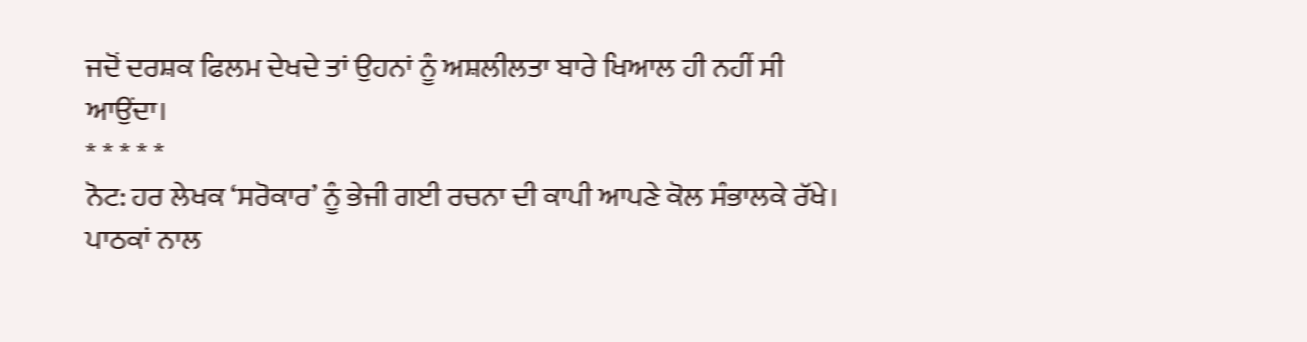ਜਦੋਂ ਦਰਸ਼ਕ ਫਿਲਮ ਦੇਖਦੇ ਤਾਂ ਉਹਨਾਂ ਨੂੰ ਅਸ਼ਲੀਲਤਾ ਬਾਰੇ ਖਿਆਲ ਹੀ ਨਹੀਂ ਸੀ ਆਉਂਦਾ।
* * * * *
ਨੋਟ: ਹਰ ਲੇਖਕ ‘ਸਰੋਕਾਰ’ ਨੂੰ ਭੇਜੀ ਗਈ ਰਚਨਾ ਦੀ ਕਾਪੀ ਆਪਣੇ ਕੋਲ ਸੰਭਾਲਕੇ ਰੱਖੇ।
ਪਾਠਕਾਂ ਨਾਲ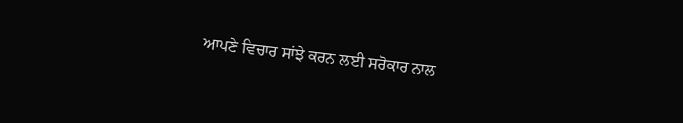ਆਪਣੇ ਵਿਚਾਰ ਸਾਂਝੇ ਕਰਨ ਲਈ ਸਰੋਕਾਰ ਨਾਲ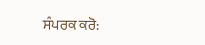ਸੰਪਰਕ ਕਰੋ: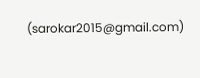(sarokar2015@gmail.com)